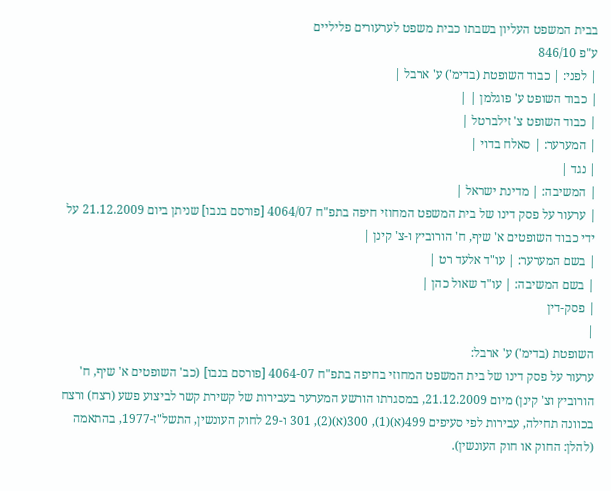בבית המשפט העליון בשבתו כבית משפט לערעורים פליליים
ע"פ 846/10
| לפני: | כבוד השופטת (בדימ') ע' ארבל |
| כבוד השופט ע' פוגלמן | |
| כבוד השופט צ' זילברטל |
| המערער: | סאלח בדוי |
| נגד |
| המשיבה: | מדינת ישראל |
| ערעור על פסק דינו של בית המשפט המחוזי חיפה בתפ"ח 4064/07 [פורסם בנבו] שניתן ביום 21.12.2009 על ידי כבוד השופטים א' שיף, ח' הורוביץ ו-צ' קינן |
| בשם המערער: | עו"ד אלעד רט |
| בשם המשיבה: | עו"ד שאול כהן |
| פסק-דין
|
השופטת (בדימ') ע' ארבל:
ערעור על פסק דינו של בית המשפט המחוזי בחיפה בתפ"ח 4064-07 [פורסם בנבו] (כב' השופטים א' שיף, ח' הורוביץ וצ' קינן) מיום 21.12.2009, במסגרתו הורשע המערער בעבירות של קשירת קשר לביצוע פשע (רצח) ורצח בכוונה תחילה, עבירות לפי סעיפים 499(א)(1), 300(א)(2), 301 ו-29 לחוק העונשין, התשל"ז-1977, בהתאמה (להלן: החוק או חוק העונשין).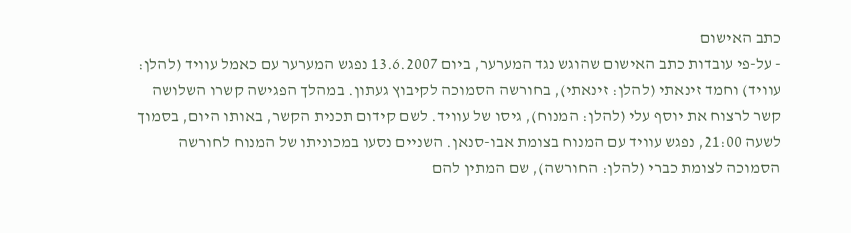כתב האישום
- על-פי עובדות כתב האישום שהוגש נגד המערער, ביום 13.6.2007 נפגש המערער עם כאמל עוויד (להלן: עוויד) וחמד זינאתי (להלן: זינאתי), בחורשה הסמוכה לקיבוץ געתון. במהלך הפגישה קשרו השלושה קשר לרצוח את יוסף עלי (להלן: המנוח), גיסו של עוויד. לשם קידום תכנית הקשר, באותו היום, בסמוך לשעה 21:00, נפגש עוויד עם המנוח בצומת אבו-סנאן. השניים נסעו במכוניתו של המנוח לחורשה הסמוכה לצומת כברי (להלן: החורשה), שם המתין להם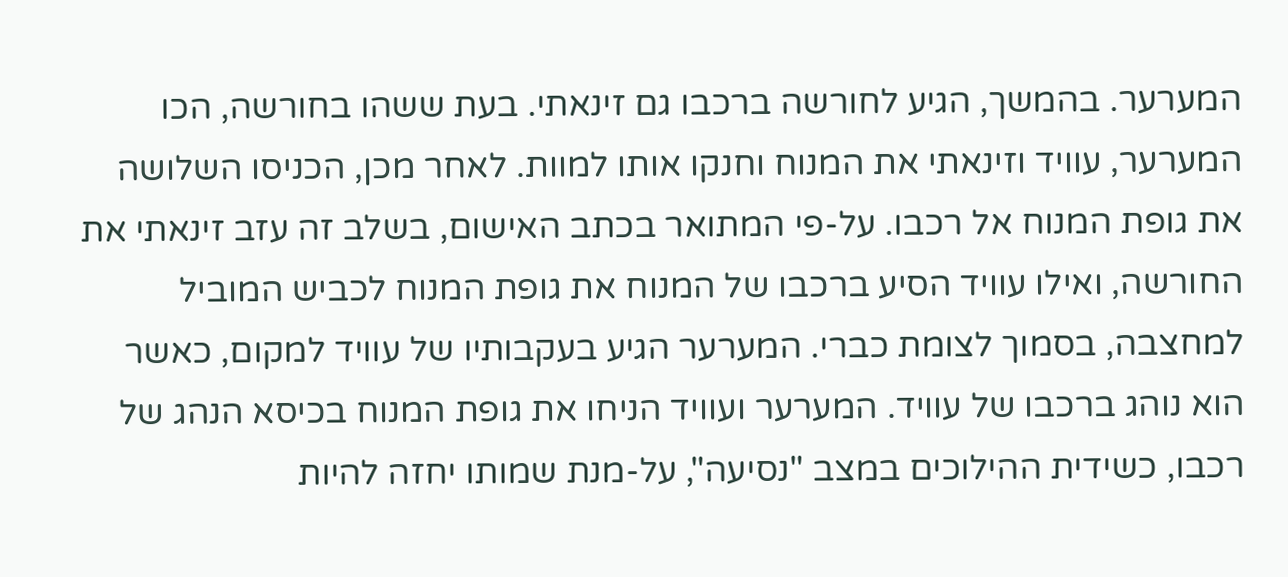המערער. בהמשך, הגיע לחורשה ברכבו גם זינאתי. בעת ששהו בחורשה, הכו המערער, עוויד וזינאתי את המנוח וחנקו אותו למוות. לאחר מכן, הכניסו השלושה את גופת המנוח אל רכבו. על-פי המתואר בכתב האישום, בשלב זה עזב זינאתי את החורשה, ואילו עוויד הסיע ברכבו של המנוח את גופת המנוח לכביש המוביל למחצבה, בסמוך לצומת כברי. המערער הגיע בעקבותיו של עוויד למקום, כאשר הוא נוהג ברכבו של עוויד. המערער ועוויד הניחו את גופת המנוח בכיסא הנהג של רכבו, כשידית ההילוכים במצב "נסיעה", על-מנת שמותו יחזה להיות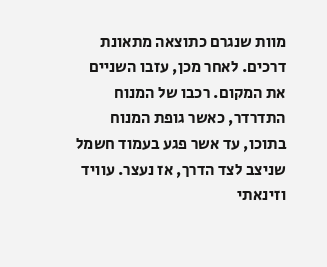מוות שנגרם כתוצאה מתאונת דרכים. לאחר מכן, עזבו השניים את המקום. רכבו של המנוח התדרדר, כאשר גופת המנוח בתוכו, עד אשר פגע בעמוד חשמל שניצב לצד הדרך, אז נעצר. עוויד וזינאתי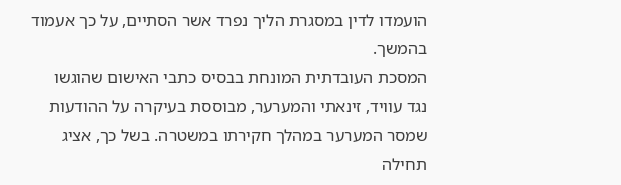הועמדו לדין במסגרת הליך נפרד אשר הסתיים, על כך אעמוד בהמשך.
המסכת העובדתית המונחת בבסיס כתבי האישום שהוגשו נגד עוויד, זינאתי והמערער, מבוססת בעיקרה על ההודעות שמסר המערער במהלך חקירתו במשטרה. בשל כך, אציג תחילה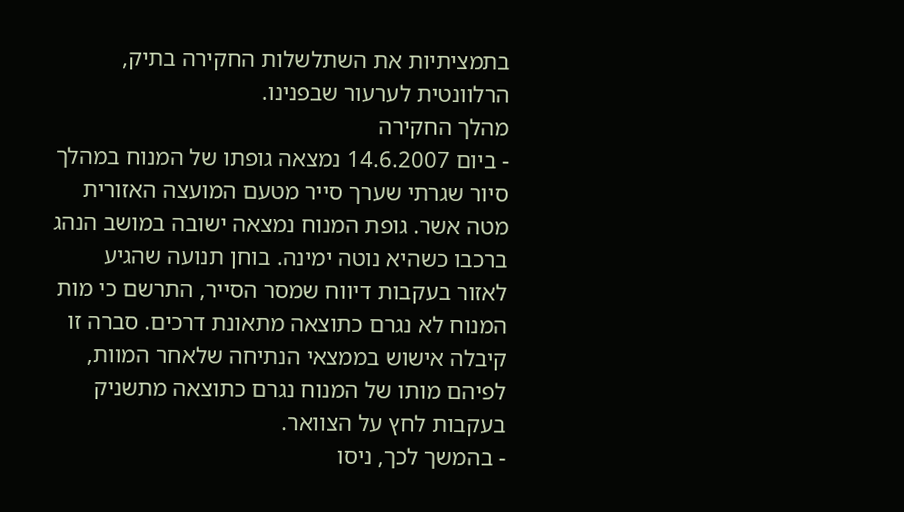בתמציתיות את השתלשלות החקירה בתיק, הרלוונטית לערעור שבפנינו.
מהלך החקירה
- ביום 14.6.2007 נמצאה גופתו של המנוח במהלך סיור שגרתי שערך סייר מטעם המועצה האזורית מטה אשר. גופת המנוח נמצאה ישובה במושב הנהג ברכבו כשהיא נוטה ימינה. בוחן תנועה שהגיע לאזור בעקבות דיווח שמסר הסייר, התרשם כי מות המנוח לא נגרם כתוצאה מתאונת דרכים. סברה זו קיבלה אישוש בממצאי הנתיחה שלאחר המוות, לפיהם מותו של המנוח נגרם כתוצאה מתשניק בעקבות לחץ על הצוואר.
- בהמשך לכך, ניסו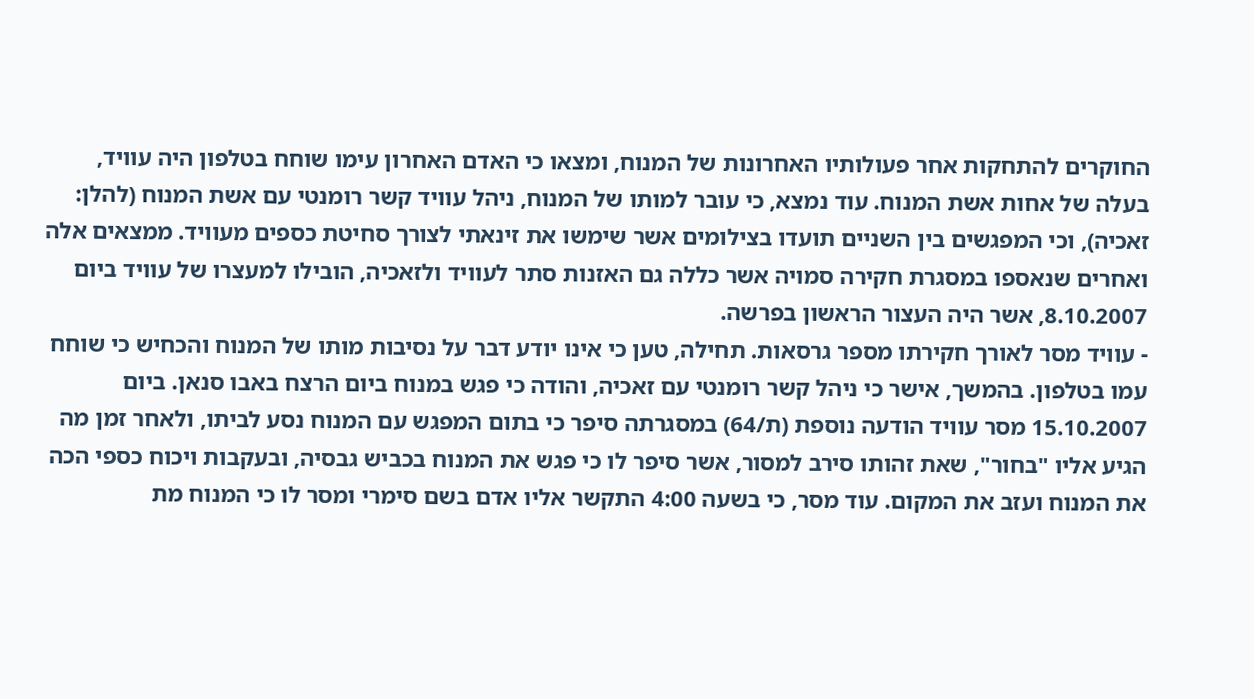החוקרים להתחקות אחר פעולותיו האחרונות של המנוח, ומצאו כי האדם האחרון עימו שוחח בטלפון היה עוויד, בעלה של אחות אשת המנוח. עוד נמצא, כי עובר למותו של המנוח, ניהל עוויד קשר רומנטי עם אשת המנוח (להלן: זאכיה), וכי המפגשים בין השניים תועדו בצילומים אשר שימשו את זינאתי לצורך סחיטת כספים מעוויד. ממצאים אלה ואחרים שנאספו במסגרת חקירה סמויה אשר כללה גם האזנות סתר לעוויד ולזאכיה, הובילו למעצרו של עוויד ביום 8.10.2007, אשר היה העצור הראשון בפרשה.
- עוויד מסר לאורך חקירתו מספר גרסאות. תחילה, טען כי אינו יודע דבר על נסיבות מותו של המנוח והכחיש כי שוחח עמו בטלפון. בהמשך, אישר כי ניהל קשר רומנטי עם זאכיה, והודה כי פגש במנוח ביום הרצח באבו סנאן. ביום 15.10.2007 מסר עוויד הודעה נוספת (ת/64) במסגרתה סיפר כי בתום המפגש עם המנוח נסע לביתו, ולאחר זמן מה הגיע אליו "בחור", שאת זהותו סירב למסור, אשר סיפר לו כי פגש את המנוח בכביש גבסיה, ובעקבות ויכוח כספי הכה את המנוח ועזב את המקום. עוד מסר, כי בשעה 4:00 התקשר אליו אדם בשם סימרי ומסר לו כי המנוח מת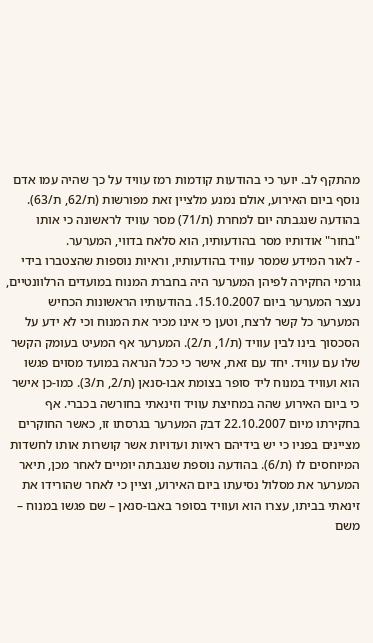מהתקף לב. יוער כי בהודעות קודמות רמז עוויד על כך שהיה עמו אדם נוסף ביום האירוע, אולם נמנע מלציין זאת מפורשות (ת/62, ת/63). בהודעה שנגבתה יום למחרת (ת/71) מסר עוויד לראשונה כי אותו "בחור" אודותיו מסר בהודעותיו, הוא סלאח בדווי, המערער.
- לאור המידע שמסר עוויד בהודעותיו, וראיות נוספות שהצטברו בידי גורמי החקירה לפיהן המערער היה בחברת המנוח במועדים הרלוונטיים, נעצר המערער ביום 15.10.2007. בהודעותיו הראשונות הכחיש המערער כל קשר לרצח, וטען כי אינו מכיר את המנוח וכי לא ידע על הסכסוך בינו לבין עוויד (ת/1, ת/2). המערער אף המעיט בעומק הקשר שלו עם עוויד. יחד עם זאת, אישר כי ככל הנראה במועד מסוים פגשו הוא ועוויד במנוח ליד סופר בצומת אבו-סנאן (ת/2, ת/3). כמו-כן אישר כי ביום האירוע שהה במחיצת עוויד וזינאתי בחורשה בכברי. אף בחקירתו מיום 22.10.2007 דבק המערער בגרסתו זו, כאשר החוקרים מציינים בפניו כי יש בידיהם ראיות ועדויות אשר קושרות אותו לחשדות המיוחסים לו (ת/6). בהודעה נוספת שנגבתה יומיים לאחר מכן, תיאר המערער את מסלול נסיעתו ביום האירוע, וציין כי לאחר שהורידו את זינאתי בביתו, עצרו הוא ועוויד בסופר באבו-סנאן – שם פגשו במנוח – משם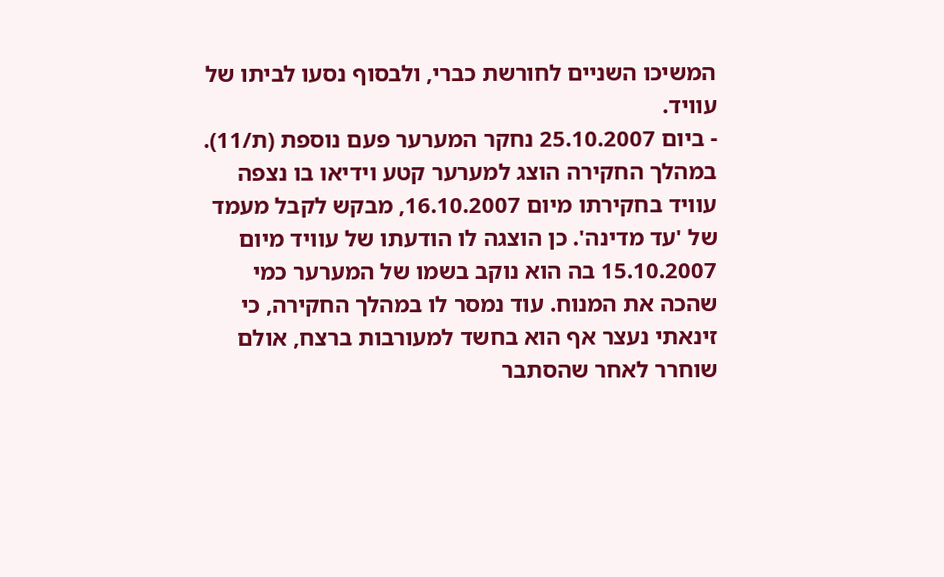המשיכו השניים לחורשת כברי, ולבסוף נסעו לביתו של עוויד.
- ביום 25.10.2007 נחקר המערער פעם נוספת (ת/11). במהלך החקירה הוצג למערער קטע וידיאו בו נצפה עוויד בחקירתו מיום 16.10.2007, מבקש לקבל מעמד של 'עד מדינה'. כן הוצגה לו הודעתו של עוויד מיום 15.10.2007 בה הוא נוקב בשמו של המערער כמי שהכה את המנוח. עוד נמסר לו במהלך החקירה, כי זינאתי נעצר אף הוא בחשד למעורבות ברצח, אולם שוחרר לאחר שהסתבר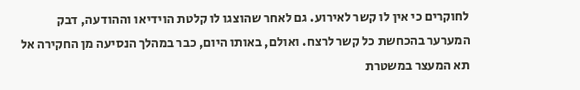לחוקרים כי אין לו קשר לאירוע. גם לאחר שהוצגו לו קלטת הוידיאו וההודעה, דבק המערער בהכחשת כל קשר לרצח. ואולם, באותו היום, כבר במהלך הנסיעה מן החקירה אל תא המעצר במשטרת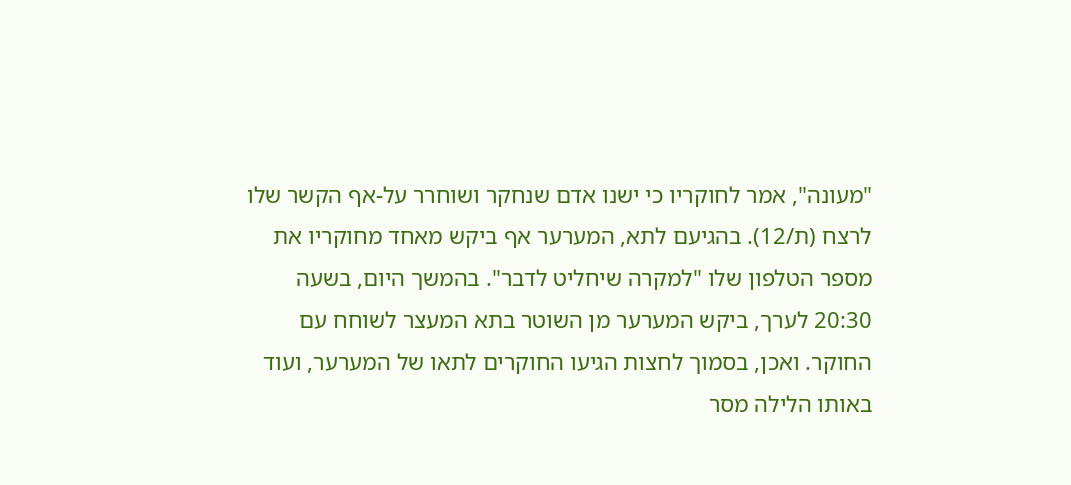"מעונה", אמר לחוקריו כי ישנו אדם שנחקר ושוחרר על-אף הקשר שלו לרצח (ת/12). בהגיעם לתא, המערער אף ביקש מאחד מחוקריו את מספר הטלפון שלו "למקרה שיחליט לדבר". בהמשך היום, בשעה 20:30 לערך, ביקש המערער מן השוטר בתא המעצר לשוחח עם החוקר. ואכן, בסמוך לחצות הגיעו החוקרים לתאו של המערער, ועוד באותו הלילה מסר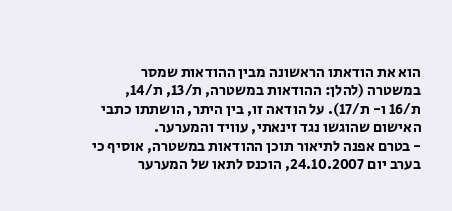הוא את הודאתו הראשונה מבין ההודאות שמסר במשטרה (להלן: ההודאות במשטרה, ת/13, ת/14, ת/16 ו- ת/17). על הודאה זו, בין היתר, הושתתו כתבי האישום שהוגשו נגד זינאתי, עוויד והמערער.
- בטרם אפנה לתיאור תוכן ההודאות במשטרה, אוסיף כי בערב יום 24.10.2007, הוכנס לתאו של המערער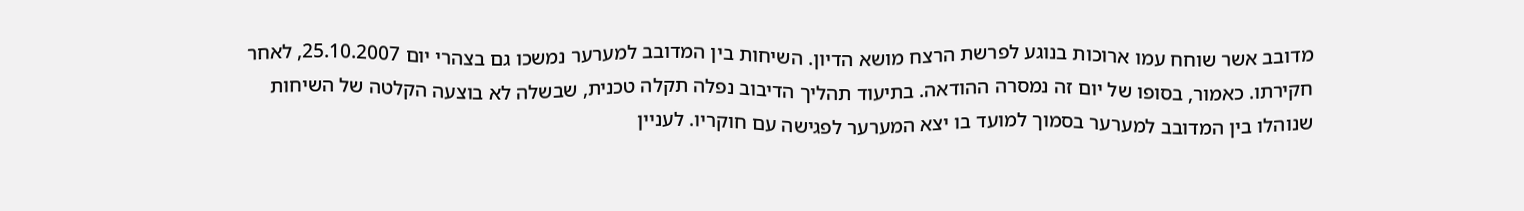מדובב אשר שוחח עמו ארוכות בנוגע לפרשת הרצח מושא הדיון. השיחות בין המדובב למערער נמשכו גם בצהרי יום 25.10.2007, לאחר חקירתו. כאמור, בסופו של יום זה נמסרה ההודאה. בתיעוד תהליך הדיבוב נפלה תקלה טכנית, שבשלה לא בוצעה הקלטה של השיחות שנוהלו בין המדובב למערער בסמוך למועד בו יצא המערער לפגישה עם חוקריו. לעניין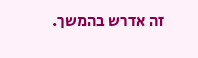זה אדרש בהמשך.